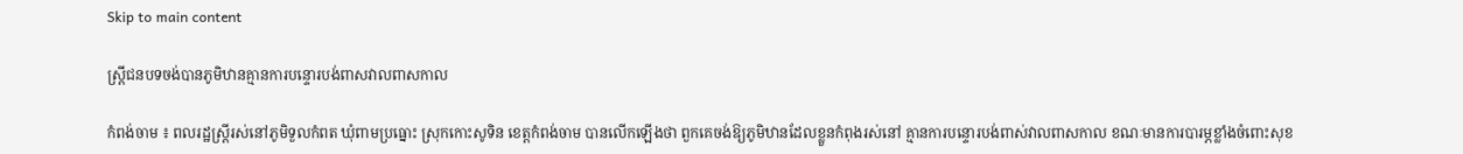Skip to main content

ស្ត្រីជនបទចង់បានភូមិឋានគ្មានការបន្ទោរបង់ពាសវាលពាសកាល

កំពង់ចាម ៖ ពលរដ្ឋស្ត្រីរស់នៅភូមិទួលកំពត ឃុំពាមប្រធ្នោះ ស្រុកកោះសូទិន ខេត្តកំពង់ចាម បានលើកឡើងថា ពួកគេចង់ឱ្យភូមិឋានដែលខ្លួនកំពុងរស់នៅ គ្មានការបន្ទោរបង់ពាស់វាលពាសកាល ខណៈមានការបារម្ភខ្លាំងចំពោះសុខ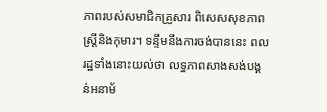ភាពរបស់សមាជិកគ្រួសារ ពិសេសសុខភាពស្រ្តីនិងកុមារ។ ទន្ទឹមនឹងការចង់បាននេះ ពលរដ្ឋទាំងនោះយល់ថា លទ្ធភាពសាងសង់បង្គន់អនាម័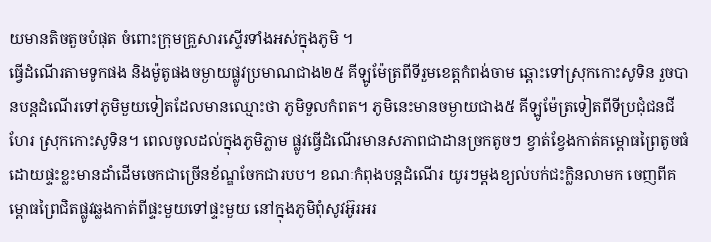យមានតិចតួចបំផុត ចំពោះក្រុមគ្រួសារស្ទើរទាំងអស់ក្នុងភូមិ ។
ធ្វើដំណើរតាមទូកផង និងម៉ូតូផងចម្ងាយផ្លូវប្រមាណជាង២៥ គីឡូម៉ែត្រពីទីរួមខេត្តកំពង់ចាម ឆ្ពោះទៅស្រុកកោះសូទិន រួចបានបន្តដំណើរទៅភូមិមួយទៀតដែលមានឈ្មោះថា ភូមិទួលកំពត។ ភូមិនេះមានចម្ងាយជាង៥ គីឡូម៉ែត្រទៀតពីទីប្រជុំជនជីហែរ ស្រុកកោះសូទិន។ ពេលចូលដល់ក្នុងភូមិភ្លាម ផ្លូវធ្វើដំណើរមានសភាពជាដានច្រកតូចៗ ខ្វាត់ខ្វែងកាត់គម្ពោធព្រៃតូចធំ ដោយផ្ទះខ្លះមានដាំដើមចេកជាច្រើនខ័ណ្ឌចែកជារបប។ ខណៈកំពុងបន្តដំណើរ យូរៗម្តងខ្យល់បក់ជះក្លិនលាមក ចេញពីគម្ពោធព្រៃជិតផ្លូវឆ្លងកាត់ពីផ្ទះមួយទៅផ្ទះមួយ នៅក្នុងភូមិពុំសូវអ៊ូរអរ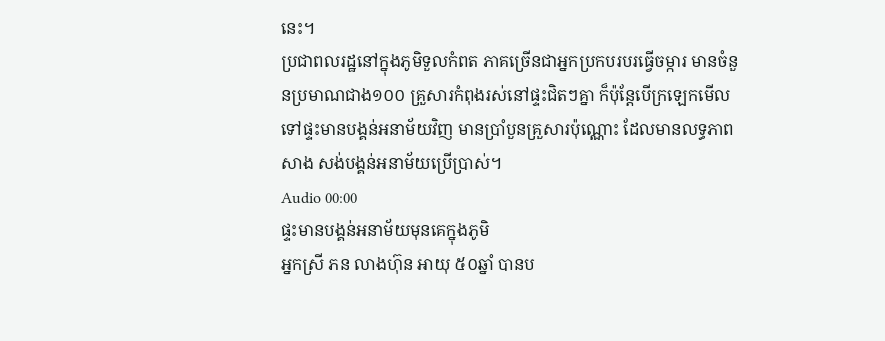នេះ។
ប្រជាពលរដ្ឋនៅក្នុងភូមិទួលកំពត ភាគច្រើនជាអ្នកប្រកបរបរធ្វើចម្ការ មានចំនួនប្រមាណជាង១០០ គ្រួសារកំពុងរស់នៅផ្ទះជិតៗគ្នា ក៏ប៉ុន្តែបើក្រឡេកមើលទៅផ្ទះមានបង្គន់អនាម័យវិញ មានប្រាំបួនគ្រួសារប៉ុណ្ណោះ ដែលមានលទ្ធភាពសាង សង់បង្គន់អនាម័យប្រើប្រាស់។
Audio 00:00
ផ្ទះមានបង្គន់អនាម័យមុនគេក្នុងភូមិ
អ្នកស្រី ភន លាងហ៊ុន អាយុ ៥០ឆ្នាំ បានប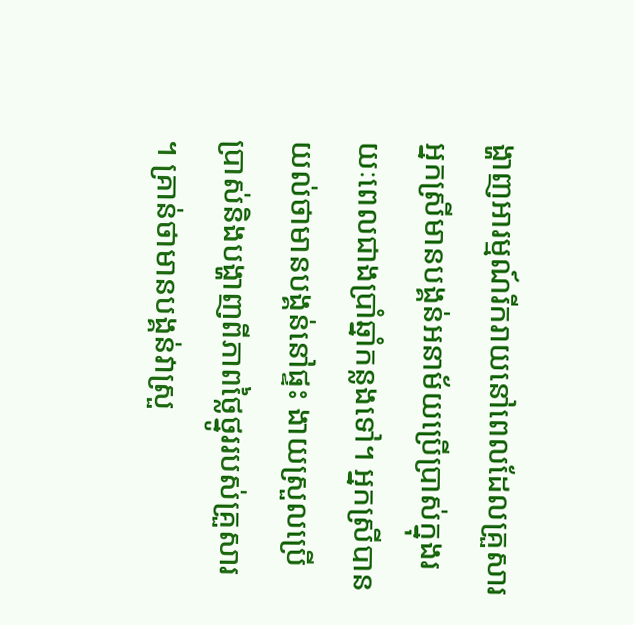ង្ហាញអារម្មណ៍រីករាយនៅពេលដែលគ្រួសារអ្នកស្រីមានបង្គន់អនាម័យប្រើប្រាស់ក្នុងរយៈពេលជាងប្រាំឆ្នាំកន្លងទៅ។ អ្នកស្រីបានយល់ថាមានបង្គន់នៅផ្ទះ ងាយស្រួលប្រើប្រាស់និងបង្ហាញពីភាពថ្លៃថ្នូររបស់គ្រួសារ ។ គ្រាន់ថាមានបង្គន់វាស្រួ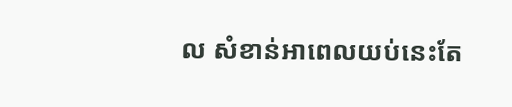ល សំខាន់អាពេលយប់នេះតែ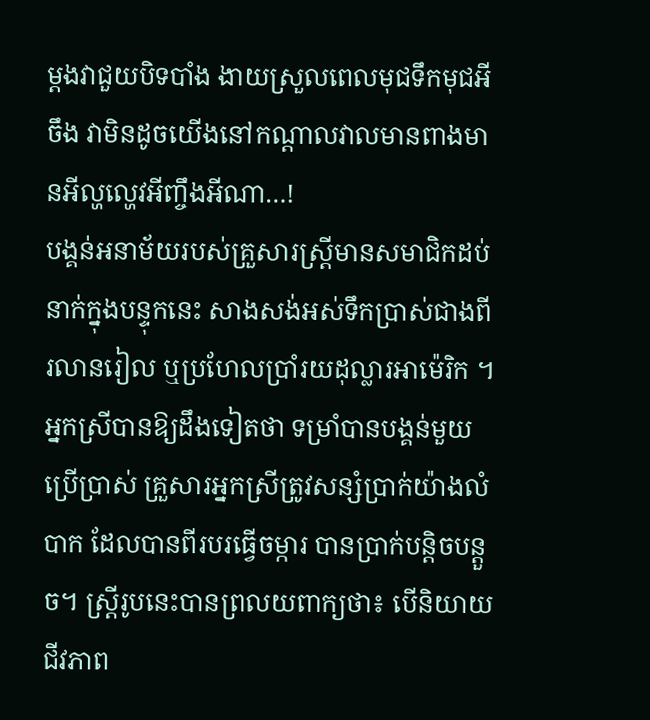ម្តងវាជួយបិទបាំង ងាយស្រួលពេលមុជទឹកមុជអីចឹង វាមិនដូចយើងនៅកណ្តាលវាលមានពាងមានអីល្ហល្ហេវអីញ្ចឹងអីណា…!
បង្គន់អនាម័យរបស់គ្រួសារស្ត្រីមានសមាជិកដប់នាក់ក្នុងបន្ទុកនេះ សាងសង់អស់ទឹកប្រាស់ជាងពីរលានរៀល ឬប្រហែលប្រាំរយដុល្លារអាម៉េរិក ។
អ្នកស្រីបានឱ្យដឹងទៀតថា ទម្រាំបានបង្គន់មួយប្រើប្រាស់ គ្រួសារអ្នកស្រីត្រូវសន្សំប្រាក់យ៉ាងលំបាក ដែលបានពីរបរធ្វើចម្ការ បានប្រាក់បន្តិចបន្តួច។ ស្ត្រីរូបនេះបានព្រលយពាក្យថា៖ បើនិយាយជីវភាព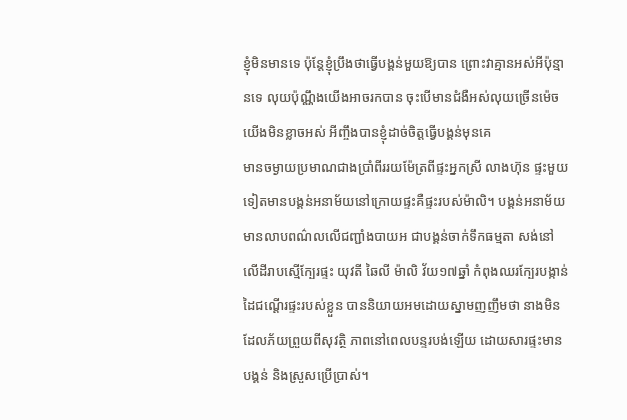ខ្ញុំមិនមានទេ ប៉ុន្តែខ្ញុំប្រឹងថាធ្វើបង្គន់មួយឱ្យបាន ព្រោះវាគ្មានអស់អីប៉ុន្មានទេ លុយប៉ុណ្ណឹងយើងអាចរកបាន ចុះបើមានជំងឺអស់លុយច្រើនម៉េចយើងមិនខ្លាចអស់ អីញ្ចឹងបានខ្ញុំដាច់ចិត្តធ្វើបង្គន់មុនគេ
មានចម្ងាយប្រមាណជាងប្រាំពីររយម៉ែត្រពីផ្ទះអ្នកស្រី លាងហ៊ុន ផ្ទះមួយទៀតមានបង្គន់អនាម័យនៅក្រោយផ្ទះគឺផ្ទះរបស់ម៉ាលិ។ បង្គន់អនាម័យមានលាបពណ៌លលើជញ្ជាំងបាយអ ជាបង្គន់ចាក់ទឹកធម្មតា សង់នៅលើដីរាបស្មើក្បែរផ្ទះ យុវតី ឆៃលី ម៉ាលិ វ័យ១៧ឆ្នាំ កំពុងឈរក្បែរបង្កាន់ដៃជណ្តើរផ្ទះរបស់ខ្លួន បាននិយាយអមដោយស្នាមញញឹមថា នាងមិនដែលភ័យព្រួយពីសុវត្ថិ ភាពនៅពេលបន្ទរបង់ឡើយ ដោយសារផ្ទះមានបង្គន់ និងស្រួសប្រើប្រាស់។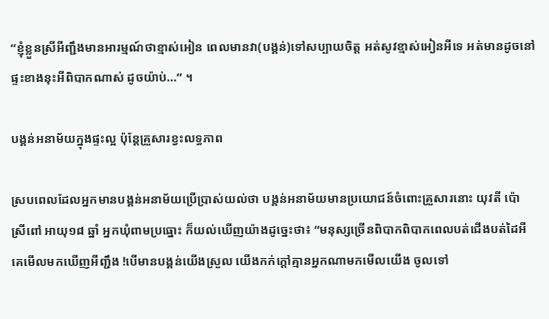“ខ្ញុំខ្លួនស្រីអីញ្ជឹងមានអារម្មណ៍ថាខ្មាស់អៀន ពេលមានវា(បង្គន់)ទៅសប្បាយចិត្ត អត់សូវខ្មាស់អៀនអីទេ អត់មានដូចនៅផ្ទះខាងនុះអីពិបាកណាស់ ដូចយ៉ាប់…” ។

បង្គន់អនាម័យក្នុងផ្ទះល្អ ប៉ុន្តែគ្រួសារខ្វះលទ្ធភាព

ស្របពេលដែលអ្នកមានបង្គន់អនាម័យប្រើប្រាស់យល់ថា បង្គន់អនាម័យមានប្រយោជន៍ចំពោះគ្រួសារនោះ យុវតី ប៉ោ ស្រីពៅ អាយុ១៨ ឆ្នាំ អ្នកឃុំពាមប្រធ្នោះ ក៏យល់ឃើញយ៉ាងដូច្នេះថា៖ “មនុស្សច្រើនពិបាកពិបាកពេលបត់ជើងបត់ដៃអី គេមើលមកឃើញអីញ្ជឹង !បើមានបង្គន់យើងស្រួល យើងកក់ក្តៅគ្មានអ្នកណាមកមើលយើង ចូលទៅ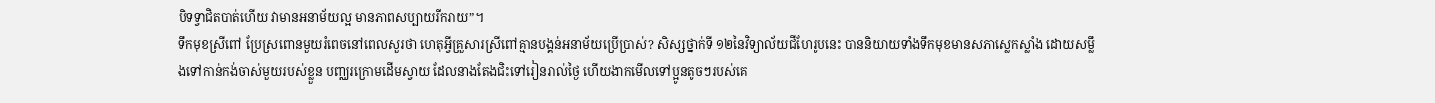បិទទ្វាជិតបាត់ហើយ វាមានអនាម័យល្អ មានភាពសប្បាយរីករាយ”។
ទឹកមុខស្រីពៅ ប្រែស្រពោនមួយរំពេចនៅពេលសួរថា ហេតុអ្វីគ្រួសារស្រីពៅគ្មានបង្គន់អនាម័យប្រើប្រាស់? សិស្សថ្នាក់ទី ១២នៃវិទ្យាល័យជីហែរូបនេះ បាននិយាយទាំងទឹកមុខមានសភាស្លេកស្លាំង ដោយសម្លឹងទៅកាន់កង់ចាស់មួយរបស់ខ្លួន បញ្ឈរក្រោមដើមស្វាយ ដែលនាងតែងជិះទៅរៀនរាល់ថ្ងៃ ហើយងាកមើលទៅប្អូនតូចៗរបស់គេ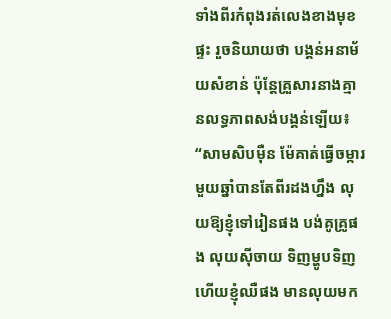ទាំងពីរកំពុងរត់លេងខាងមុខផ្ទះ រួចនិយាយថា បង្គន់អនាម័យសំខាន់ ប៉ុន្តែគ្រួសារនាងគ្មានលទ្ធភាពសង់បង្គន់ឡើយ៖ “សាមសិបម៉ឺន ម៉ែគាត់ធ្វើចម្ការមួយឆ្នាំបានតែពីរដងហ្នឹង លុយឱ្យខ្ញុំទៅរៀនផង បង់គូគ្រូផង លុយស៊ីចាយ ទិញម្ហូបទិញ ហើយខ្ញុំឈឺផង មានលុយមក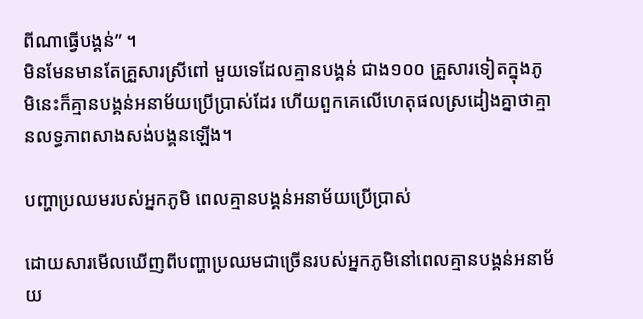ពីណាធ្វើបង្គន់” ។
មិនមែនមានតែគ្រួសារស្រីពៅ មួយទេដែលគ្មានបង្គន់ ជាង១០០ គ្រួសារទៀតក្នុងភូមិនេះក៏គ្មានបង្គន់អនាម័យប្រើប្រាស់ដែរ ហើយពួកគេលើហេតុផលស្រដៀងគ្នាថាគ្មានលទ្ធភាពសាងសង់បង្គនឡើង។

បញ្ហាប្រឈមរបស់អ្នកភូមិ ពេលគ្មានបង្គន់អនាម័យប្រើប្រាស់

ដោយសារមើលឃើញពីបញ្ហាប្រឈមជាច្រើនរបស់អ្នកភូមិនៅពេលគ្មានបង្គន់អនាម័យ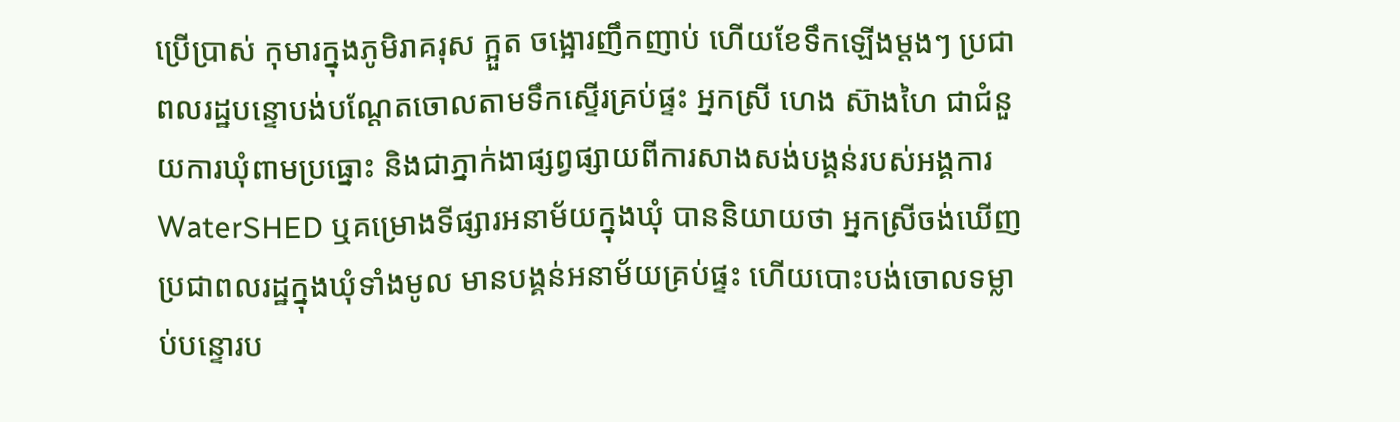ប្រើប្រាស់ កុមារក្នុងភូមិរាគរុស ក្អួត ចង្អោរញឹកញាប់ ហើយខែទឹកឡើងម្តងៗ ប្រជាពលរដ្ឋបន្ទោបង់បណ្តែតចោលតាមទឹកស្ទើរគ្រប់ផ្ទះ អ្នកស្រី ហេង ស៊ាងហៃ ជាជំនួយការឃុំពាមប្រធ្នោះ និងជាភ្នាក់ងាផ្សព្វផ្សាយពីការសាងសង់បង្គន់របស់អង្គការ WaterSHED ឬគម្រោងទីផ្សារអនាម័យក្នុងឃុំ បាននិយាយថា អ្នកស្រីចង់ឃើញប្រជាពលរដ្ឋក្នុងឃុំទាំងមូល មានបង្គន់អនាម័យគ្រប់ផ្ទះ ហើយបោះបង់ចោលទម្លាប់បន្ទោរប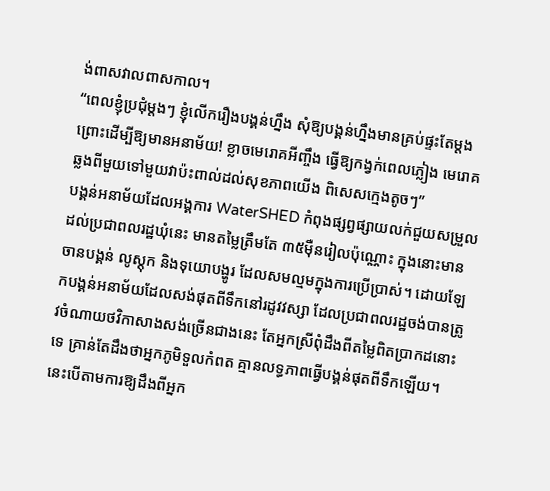ង់ពាសវាលពាសកាល។
“ពេលខ្ញុំប្រជុំម្តងៗ ខ្ញុំលើករឿងបង្គន់ហ្នឹង សុំឱ្យបង្គន់ហ្នឹងមានគ្រប់ផ្ទះតែម្តង ព្រោះដើម្បីឱ្យមានអនាម័យ! ខ្លាចមេរោគអីញ្ចឹង ធ្វើឱ្យកង្វក់ពេលភ្លៀង មេរោគឆ្លងពីមួយទៅមួយវាប៉ះពាល់ដល់សុខភាពយើង ពិសេសក្មេងតូចៗ”
បង្គន់អនាម័យដែលអង្គការ WaterSHED កំពុងផ្សព្វផ្សាយលក់ជួយសម្រួលដល់ប្រជាពលរដ្ឋឃុំនេះ មានតម្លៃត្រឹមតែ ៣៥ម៉ឺនរៀលប៉ុណ្ណោះ ក្នុងនោះមានចានបង្គន់ លូស្តុក និងទុយោបង្ហូរ ដែលសមល្មមក្នុងការប្រើប្រាស់។ ដោយឡែកបង្គន់អនាម័យដែលសង់ផុតពីទឹកនៅរដូវវស្សា ដែលប្រជាពលរដ្ឋចង់បានត្រូវចំណាយថវិកាសាងសង់ច្រើនជាងនេះ តែអ្នកស្រីពុំដឹងពីតម្លៃពិតប្រាកដនោះទេ គ្រាន់តែដឹងថាអ្នកភូមិទួលកំពត គ្មានលទ្ធភាពធ្វើបង្គន់ផុតពីទឹកឡើយ។ នេះបើតាមការឱ្យដឹងពីអ្នក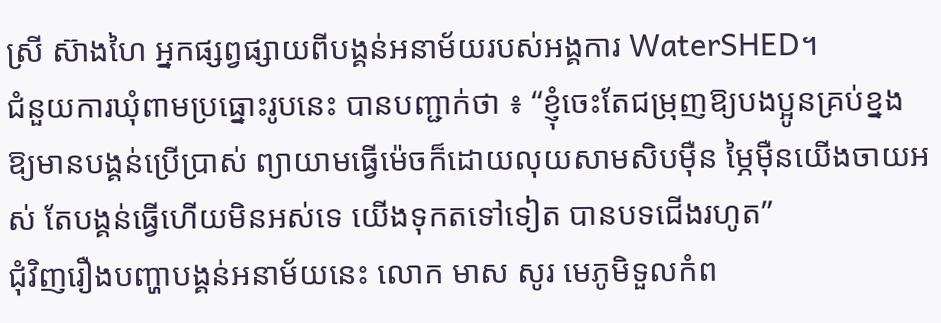ស្រី ស៊ាងហៃ អ្នកផ្សព្វផ្សាយពីបង្គន់អនាម័យរបស់អង្គការ WaterSHED។
ជំនួយការឃុំពាមប្រធ្នោះរូបនេះ បានបញ្ជាក់ថា ៖ “ខ្ញុំចេះតែជម្រុញឱ្យបងប្អូនគ្រប់ខ្នង ឱ្យមានបង្គន់ប្រើប្រាស់ ព្យាយាមធ្វើម៉េចក៏ដោយលុយសាមសិបម៉ឺន ម្ភៃម៉ឺនយើងចាយអស់ តែបង្គន់ធ្វើហើយមិនអស់ទេ យើងទុកតទៅទៀត បានបទជើងរហូត”
ជុំវិញរឿងបញ្ហាបង្គន់អនាម័យនេះ លោក មាស សូរ មេភូមិទួលកំព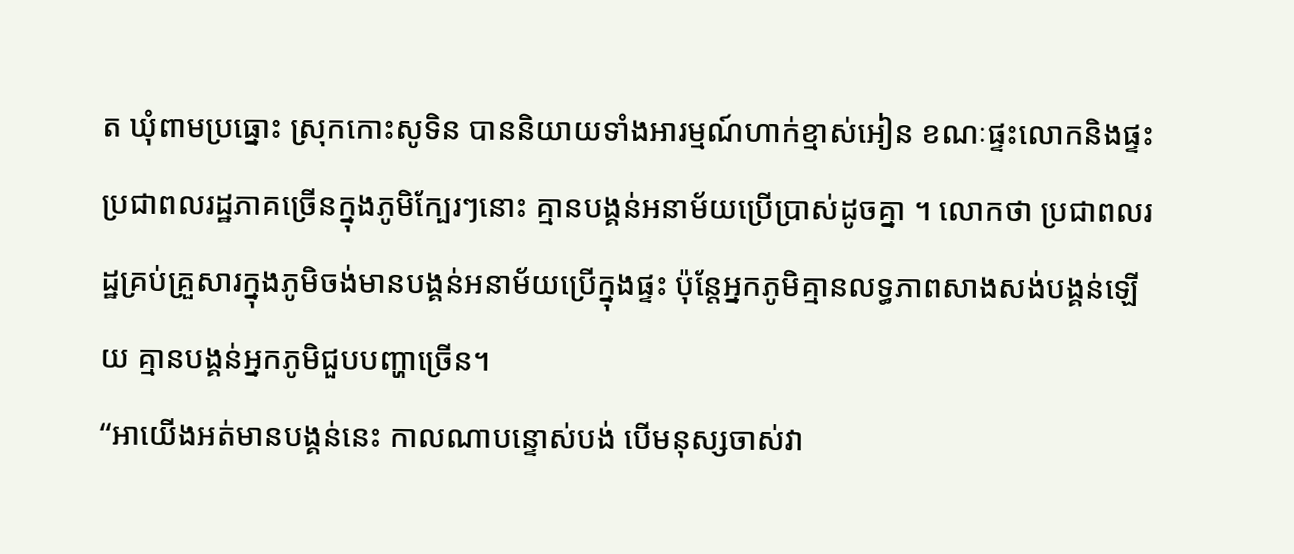ត ឃុំពាមប្រធ្នោះ ស្រុកកោះសូទិន បាននិយាយទាំងអារម្មណ៍ហាក់ខ្មាស់អៀន ខណៈផ្ទះលោកនិងផ្ទះប្រជាពលរដ្ឋភាគច្រើនក្នុងភូមិក្បែរៗនោះ គ្មានបង្គន់អនាម័យប្រើប្រាស់ដូចគ្នា ។ លោកថា ប្រជាពលរដ្ឋគ្រប់គ្រួសារក្នុងភូមិចង់មានបង្គន់អនាម័យប្រើក្នុងផ្ទះ ប៉ុន្តែអ្នកភូមិគ្មានលទ្ធភាពសាងសង់បង្គន់ឡើយ គ្មានបង្គន់អ្នកភូមិជួបបញ្ហាច្រើន។
“អាយើងអត់មានបង្គន់នេះ កាលណាបន្ទោស់បង់ បើមនុស្សចាស់វា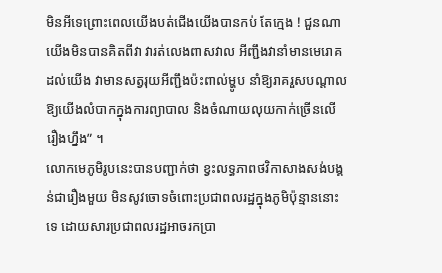មិនអីទេព្រោះពេលយើងបត់ជើងយើងបានកប់ តែក្មេង ! ជួនណាយើងមិនបានគិតពីវា វារត់លេងពាសវាល អីញ្ជឹងវានាំមានមេរោគដល់យើង វាមានសត្វរុយអីញ្ជឹងប៉ះពាល់ម្ហូប នាំឱ្យរាគរួសបណ្តាលឱ្យយើងលំបាកក្នុងការព្យាបាល និងចំណាយលុយកាក់ច្រើនលើរឿងហ្នឹង” ។
លោកមេភូមិរូបនេះបានបញ្ជាក់ថា ខ្វះលទ្ធភាពថវិកាសាងសង់បង្គន់ជារឿងមួយ មិនសូវចោទចំពោះប្រជាពលរដ្ឋក្នុងភូមិប៉ុន្មាននោះទេ ដោយសារប្រជាពលរដ្ឋអាចរកប្រា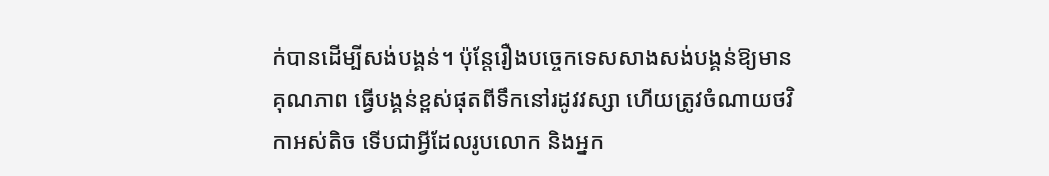ក់បានដើម្បីសង់បង្គន់។ ប៉ុន្តែរឿងបច្ចេកទេសសាងសង់បង្គន់ឱ្យមានគុណភាព ធ្វើបង្គន់ខ្ពស់ផុតពីទឹកនៅរដូវវស្សា ហើយត្រូវចំណាយថវិកាអស់តិច ទើបជាអ្វីដែលរូបលោក និងអ្នក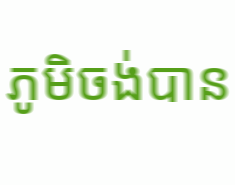ភូមិចង់បាន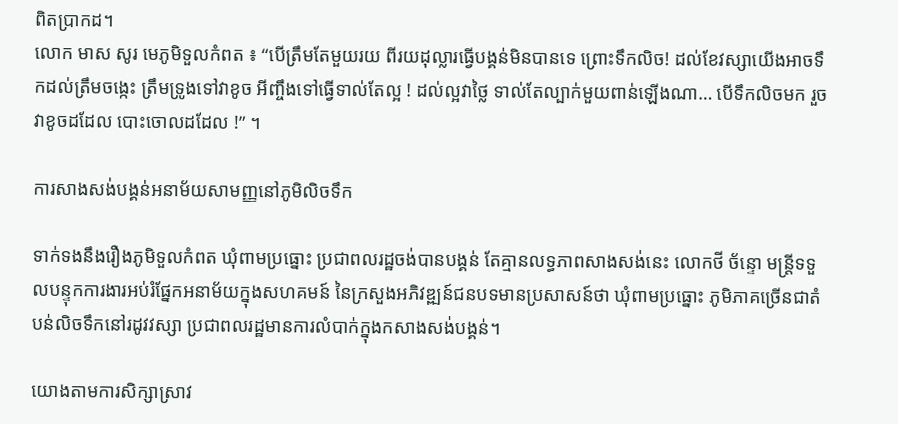ពិតប្រាកដ។
លោក មាស សូរ មេភូមិទួលកំពត ៖ “បើត្រឹមតែមួយរយ ពីរយដុល្លារធ្វើបង្គន់មិនបានទេ ព្រោះទឹកលិច! ដល់ខែវស្សាយើងអាចទឹកដល់ត្រឹមចង្កេះ ត្រឹមទ្រូងទៅវាខូច អីញ្ចឹងទៅធ្វើទាល់តែល្អ ! ដល់ល្អវាថ្លៃ ទាល់តែល្បាក់មួយពាន់ឡើងណា… បើទឹកលិចមក រួចវាខូចដដែល បោះចោលដដែល !” ។

ការសាងសង់បង្គន់អនាម័យសាមញ្ញនៅភូមិលិចទឹក

ទាក់ទងនឹងរឿងភូមិទួលកំពត ឃុំពាមប្រធ្នោះ ប្រជាពលរដ្ឋចង់បានបង្គន់ តែគ្មានលទ្ធភាពសាងសង់នេះ លោកថី ច័ន្ទោ មន្ត្រីទទួលបន្ទុកការងារអប់រំផ្នែកអនាម័យក្នុងសហគមន៍ នៃក្រសួងអភិវឌ្ឍន៍ជនបទមានប្រសាសន៍ថា ឃុំពាមប្រធ្នោះ ភូមិភាគច្រើនជាតំបន់លិចទឹកនៅរដូវវស្សា ប្រជាពលរដ្ឋមានការលំបាក់ក្នុងកសាងសង់បង្គន់។

យោងតាមការសិក្សាស្រាវ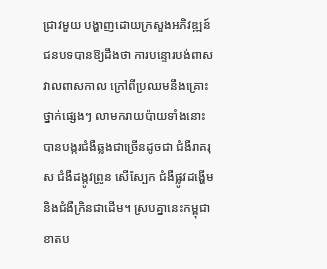ជ្រាវមួយ បង្ហាញដោយក្រសួងអភិវឌ្ឍន៍ជនបទបានឱ្យដឹងថា ការបន្ទោរបង់ពាសវាលពាសកាល ក្រៅពីប្រឈមនឹងគ្រោះថ្នាក់ផ្សេងៗ លាមករាយប៉ាយទាំងនោះបានបង្ករជំងឺឆ្លងជាច្រើនដូចជា ជំងឺរាគរុស ជំងឺដង្កូវព្រូន សើស្បែក ជំងឺផ្លូវដង្ហើម និងជំងឺក្រិនជាដើម។ ស្របគ្នានេះកម្ពុជាខាតប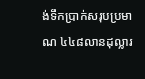ង់ទឹកប្រាក់សរុបប្រមាណ ៤៤៨លានដុល្លារ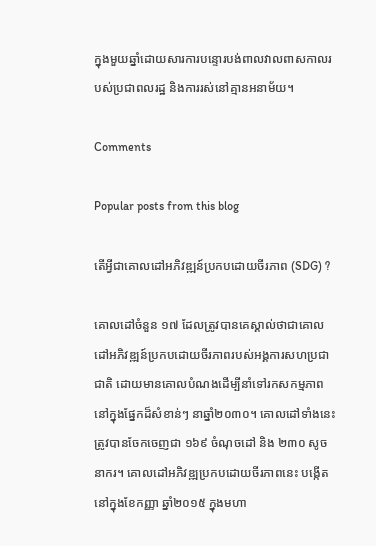ក្នុងមួយឆ្នាំដោយសារការបន្ទោរបង់ពាលវាលពាសកាលរបស់ប្រជាពលរដ្ឋ និងការរស់នៅគ្មានអនាម័យ។

Comments

Popular posts from this blog

តើអ្វីជាគោលដៅអភិវឌ្ឍន៍ប្រកបដោយចីរភាព (SDG) ?

គោលដៅចំនួន ១៧ ដែលត្រូវបានគេស្គាល់ថាជាគោលដៅអភិវឌ្ឍន៍ប្រកបដោយចីរភាពរបស់អង្គការសហប្រជាជាតិ ដោយមានគោលបំណងដើម្បីនាំទៅរកសកម្មភាពនៅក្នុងផ្នែកដ៏សំខាន់ៗ នាឆ្នាំ២០៣០។ គោលដៅទាំងនេះត្រូវបានចែកចេញជា ១៦៩ ចំណុចដៅ និង ២៣០ សូចនាករ។ គោលដៅអភិវឌ្ឍប្រកបដោយចីរភាពនេះ បង្កើតនៅក្នុងខែកញ្ញា ឆ្នាំ២០១៥ ក្នុងមហា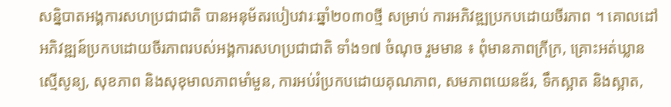សន្និបាតអង្គការសហប្រជាជាតិ បានអនុម័តរបៀបវារៈឆ្នាំ២០៣០ថ្មី សម្រាប់ ការអភិវឌ្ឍប្រកបដោយចីរភាព ។ គោលដៅអភិវឌ្ឍន៍ប្រកបដោយចីរភាពរបស់អង្គការសហប្រជាជាតិ ទាំង១៧ ចំណុច រួមមាន ៖ ពុំមានភាពក្រីក្រ, គ្រោះអត់ឃ្លានស្មើសូន្យ, សុខភាព និងសុខុមាលភាពមាំមួន, ការអប់រំប្រកបដោយគុណភាព, សមភាពយេនឌ័រ, ទឹកស្អាត និងស្អាត,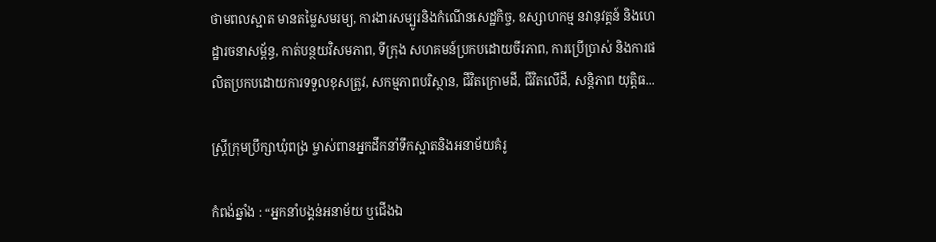ថាមពលស្អាត មានតម្លៃសមរម្យ, ការងារសម្បូរនិងកំណើនសេដ្ឋកិច្ច, ឧស្សាហកម្ម នវានុវត្តន៍ និងហេដ្ឋារចនាសម្ព័ន្ធ, កាត់បន្ថយវិសមភាព, ទីក្រុង សហគមន៍ប្រកបដោយចីរភាព, ការប្រើប្រាស់ និងការផលិតប្រកបដោយការទទួលខុសត្រូវ, សកម្មភាពបរិស្ថាន, ជីវិតក្រោមដី, ជីវិតលើដី, សន្តិភាព យុត្តិធ...

ស្ត្រីក្រុមប្រឹក្សាឃុំពង្រ ម្ចាស់ពានអ្នកដឹកនាំទឹកស្អាតនិងអនាម័យគំរូ

កំពង់ឆ្នាំង : “អ្នកនាំបង្គន់អនាម័យ ឬជើងឯ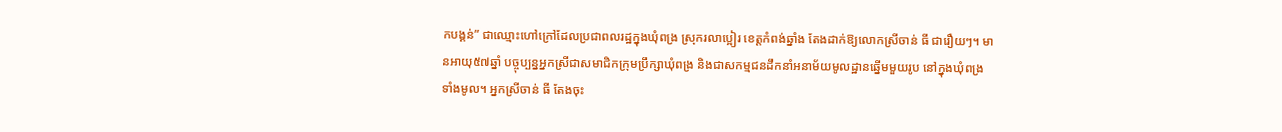កបង្គន់” ជាឈ្មោះហៅក្រៅដែលប្រជាពលរដ្ឋក្នុងឃុំពង្រ ស្រុករលាប្អៀរ ខេត្តកំពង់ឆ្នាំង តែងដាក់ឱ្យលោកស្រីចាន់ ធី ជារឿយៗ។ មានអាយុ៥៧ឆ្នាំ បច្ចុប្បន្នអ្នកស្រីជាសមាជិកក្រុមប្រឹក្សាឃុំពង្រ និងជាសកម្មជនដឹកនាំអនាម័យមូលដ្ឋានឆ្នើមមួយរូប នៅក្នុងឃុំពង្រទាំងមូល។ អ្នកស្រីចាន់ ធី តែងចុះ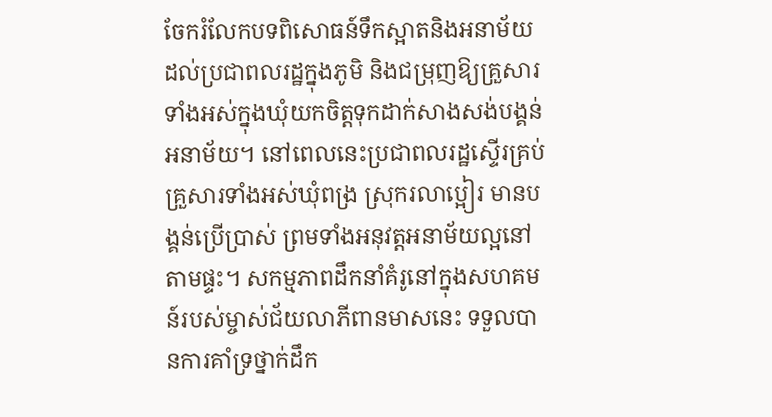ចែករំលែកបទពិសោធន៍ទឹកស្អាតនិងអនាម័យដល់ប្រជាពលរដ្ឋក្នុងភូមិ និងជម្រុញឱ្យគ្រួសារទាំងអស់ក្នុងឃុំយកចិត្តទុកដាក់សាងសង់បង្គន់អនាម័យ។ នៅពេលនេះប្រជាពលរដ្ឋស្ទើរគ្រប់គ្រួសារទាំងអស់ឃុំពង្រ ស្រុករលាប្អៀរ មានបង្គន់ប្រើប្រាស់ ព្រមទាំងអនុវត្តអនាម័យល្អនៅតាមផ្ទះ។ សកម្មភាពដឹកនាំគំរូនៅក្នុងសហគមន៍របស់ម្ចាស់ជ័យលាភីពានមាសនេះ ទទួលបានការគាំទ្រថ្នាក់ដឹក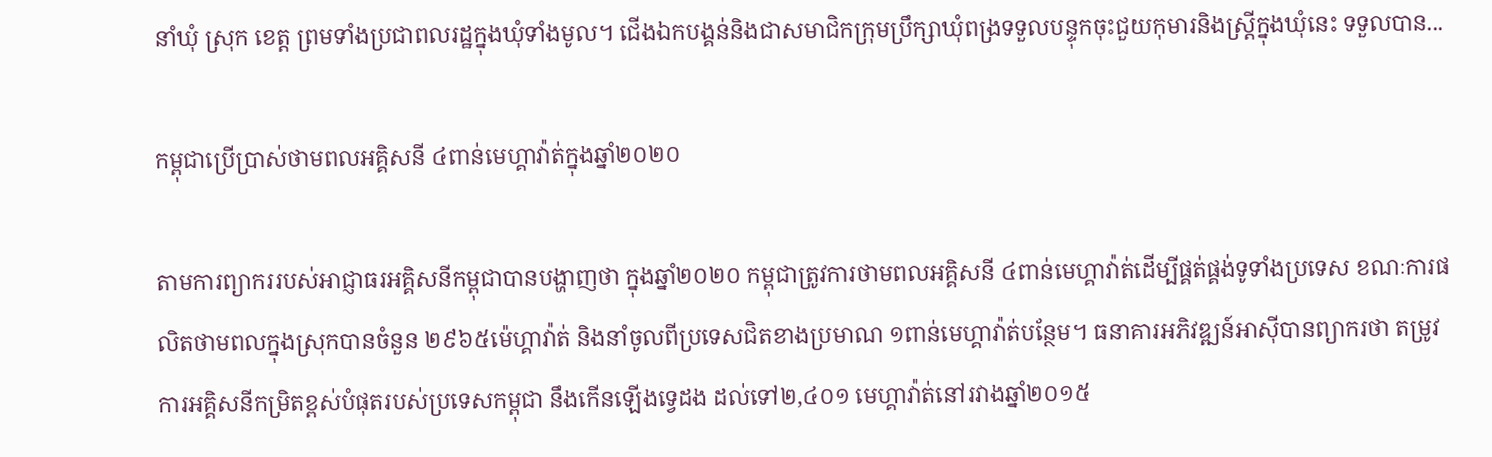នាំឃុំ ស្រុក ខេត្ត ព្រមទាំងប្រជាពលរដ្ឋក្នុងឃុំទាំងមូល។ ជើងឯកបង្គន់និងជាសមាជិកក្រុមប្រឹក្សាឃុំពង្រទទួលបន្ទុកចុះជួយកុមារនិងស្ត្រីក្នុងឃុំនេះ ទទួលបាន...

កម្ពុជាប្រើប្រាស់ថាមពលអគ្គិសនី ៤ពាន់មេហ្គាវ៉ាត់ក្នុងឆ្នាំ២០២០

តាមការព្យាកររបស់អាជ្ញាធរអគ្គិសនីកម្ពុជាបានបង្ហាញថា ក្នុងឆ្នាំ២០២០ កម្ពុជាត្រូវការថាមពលអគ្គិសនី ៤ពាន់មេហ្គាវ៉ាត់ដើម្បីផ្គត់ផ្គង់ទូទាំងប្រទេស ខណៈការផលិតថាមពលក្នុងស្រុកបានចំនួន ២៩៦៥ម៉េហ្គាវ៉ាត់ និងនាំចូលពីប្រទេសជិតខាងប្រមាណ ១ពាន់មេហ្គាវ៉ាត់បន្ថែម។ ធនាគារអភិវឌ្ឍន៍អាស៊ីបានព្យាករថា តម្រូវការអគ្គិសនីកម្រិតខ្ពស់បំផុតរបស់ប្រទេសកម្ពុជា នឹងកើនឡើងទ្វេដង ដល់ទៅ២,៤០១ មេហ្គាវ៉ាត់នៅរវាងឆ្នាំ២០១៥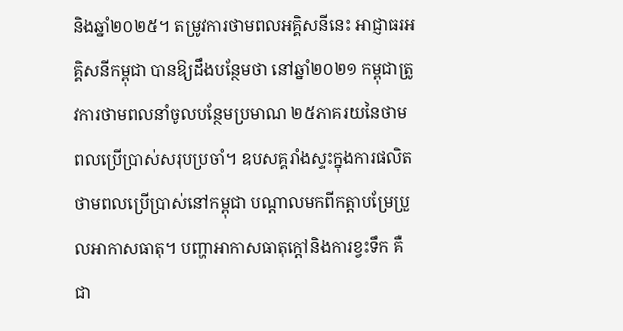និងឆ្នាំ២០២៥។ តម្រូវការថាមពលអគ្គិសនីនេះ អាជ្ញាធរអគ្គិសនីកម្ពុជា បានឱ្យដឹងបន្ថែមថា នៅឆ្នាំ២០២១ កម្ពុជាត្រូវការថាមពលនាំចូលបន្ថែមប្រមាណ ២៥ភាគរយនៃថាមពលប្រើប្រាស់សរុបប្រចាំ។ ឧបសគ្គរាំងស្ទះក្នុងការផលិតថាមពលប្រើប្រាស់នៅកម្ពុជា បណ្ដាលមកពីកត្តាបម្រែប្រួលអាកាសធាតុ។ បញ្ហាអាកាសធាតុក្តៅនិងការខ្វះទឹក គឺជា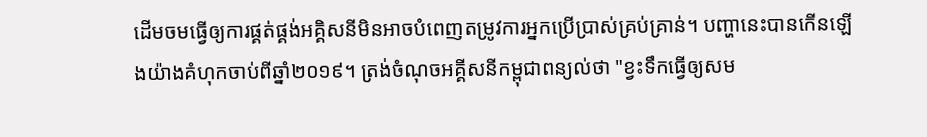ដើមចមធ្វើឲ្យការផ្គត់ផ្គង់អគ្គិសនីមិនអាចបំពេញតម្រូវការអ្នកប្រើប្រាស់គ្រប់គ្រាន់។ បញ្ហានេះបានកើនឡើងយ៉ាងគំហុកចាប់ពីឆ្នាំ២០១៩។ ត្រង់ចំណុចអគ្គីសនីកម្ពុជាពន្យល់ថា "ខ្វះទឹកធ្វើឲ្យសម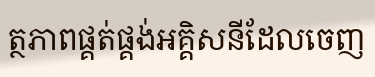ត្ថភាពផ្គត់ផ្គង់អគ្គិសនីដែលចេញ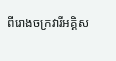ពីរោងចក្រវារីអគ្គិស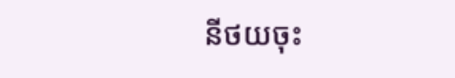នីថយចុះ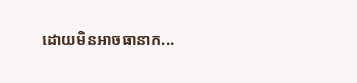ដោយមិនអាចធានាក...